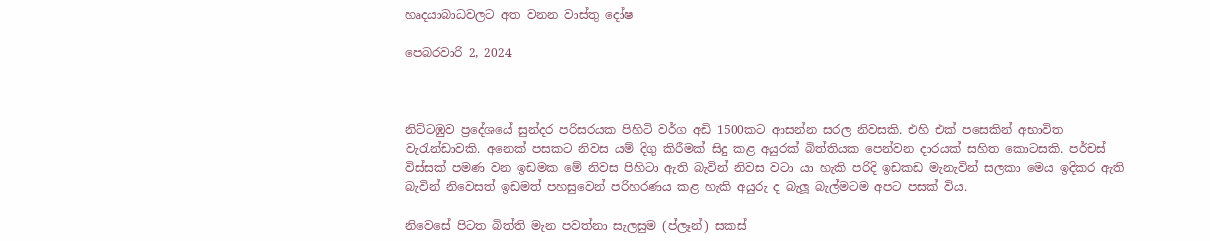හෘදයාබාධවලට අත වනන වාස්තු දෝෂ

පෙබරවාරි 2, 2024



නිට්ටඹුව ප්‍රදේශයේ සුන්දර පරිසරයක පිහිටි වර්ග අඩි 1500කට ආසන්න සරල නිවසකි. එහි එක් පසෙකින් අභාවිත වැරැන්ඩාවකි. අනෙක් පසකට නිවස යම් දිගු කිරීමක් සිදු කළ අයුරක් බිත්තියක පෙන්වන දාරයක් සහිත කොටසකි. පර්චස් විස්සක් පමණ වන ඉඩමක මේ නිවස පිහිටා ඇති බැවින් නිවස වටා යා හැකි පරිදි ඉඩකඩ මැනැවින් සලකා මෙය ඉදිකර ඇති බැවින් නිවෙසත් ඉඩමත් පහසුවෙන් පරිහරණය කළ හැකි අයුරු ද බැලූ බැල්මටම අපට පසක් විය.

නිවෙසේ පිටත බිත්ති මැන පවත්නා සැලසුම (ප්ලෑන්) සකස්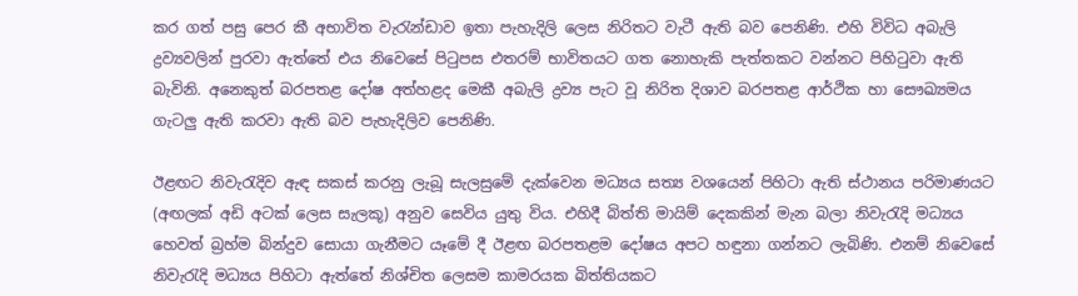කර ගත් පසු පෙර කී අභාවිත වැරැන්ඩාව ඉතා පැහැදිලි ලෙස නිරිතට වැටී ඇති බව පෙනිණි. එහි විවිධ අබැලි ද්‍රව්‍යවලින් පුරවා ඇත්තේ එය නිවෙසේ පිටුපස එතරම් භාවිතයට ගත නොහැකි පැත්තකට වන්නට පිහිටුවා ඇති බැවිනි. අනෙකුත් බරපතළ දෝෂ අත්හළද මෙකී අබැලි ද්‍රව්‍ය පැට වූ නිරිත දිශාව බරපතළ ආර්ථික හා සෞඛ්‍යමය ගැටලු ඇති කරවා ඇති බව පැහැදිලිව පෙනිණි.

ඊළඟට නිවැරැදිව ඇඳ සකස් කරනු ලැබූ සැලසුමේ දැක්වෙන මධ්‍යය සත්‍ය වශයෙන් පිහිටා ඇති ස්ථානය පරිමාණයට (අඟලක් අඩි අටක් ලෙස සැලකූ) අනුව සෙවිය යුතු විය. එහිදී බිත්ති මායිම් දෙකකින් මැන බලා නිවැරැදි මධ්‍යය හෙවත් බ්‍රහ්ම බින්දුව සොයා ගැනීමට යෑමේ දී ඊළඟ බරපතළම දෝෂය අපට හඳුනා ගන්නට ලැබිණි. එනම් නිවෙසේ නිවැරැදි මධ්‍යය පිහිටා ඇත්තේ නිශ්චිත ලෙසම කාමරයක බිත්තියකට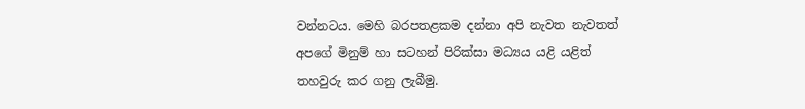වන්නටය. මෙහි බරපතළකම දන්නා අපි නැවත නැවතත් අපගේ මිනුම් හා සටහන් පිරික්සා මධ්‍යය යළි යළිත් තහවුරු කර ගනු ලැබීමු.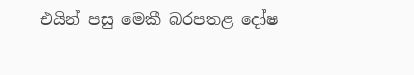එයින් පසු මෙකී බරපතළ දෝෂ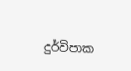දුර්විපාක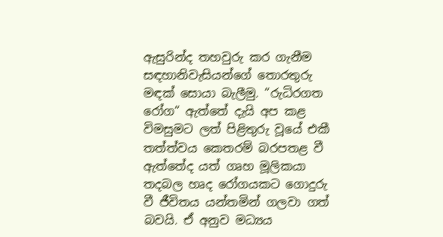ඇසුරින්ද තහවුරු කර ගැනීම සඳහානිවැසියන්ගේ තොරතුරු මඳක් සොයා බැලීමු. “රුධිරගත රෝග“ ඇත්තේ දැයි අප කළ විමසුමට ලත් පිළිතුරු වූයේ එකී තත්ත්වය කෙතරම් බරපතළ වී ඇත්තේද යත් ගෘහ මූලිකයා තදබල හෘද රෝගයකට ගොදුරු වී ජීවිතය යන්තමින් ගලවා ගත් බවයි. ඒ අනුව මධ්‍යය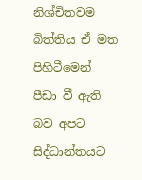නිශ්චිතවම බිත්තිය ඒ මත පිහිටීමෙන් පීඩා වී ඇති බව අපට සිද්ධාන්තයට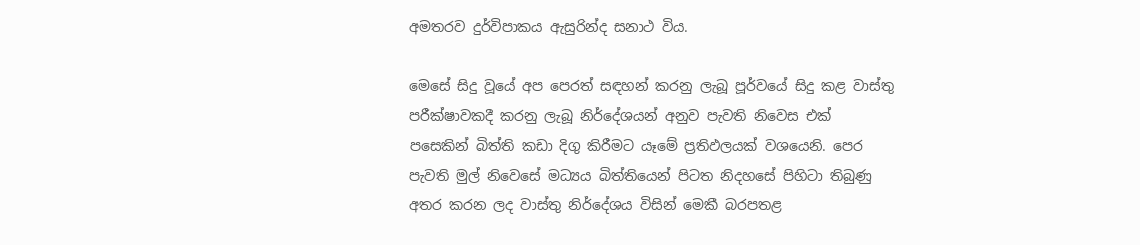අමතරව දුර්විපාකය ඇසුරින්ද සනාථ විය.

මෙසේ සිදු වූයේ අප පෙරත් සඳහන් කරනු ලැබූ පූර්වයේ සිදු කළ වාස්තු පරීක්ෂාවකදී කරනු ලැබූ නිර්දේශයන් අනුව පැවති නිවෙස එක් පසෙකින් බිත්ති කඩා දිගු කිරීමට යෑමේ ප්‍රතිඵලයක් වශයෙනි. පෙර පැවති මුල් නිවෙසේ මධ්‍යය බිත්තියෙන් පිටත නිදහසේ පිහිටා තිබුණු අතර කරන ලද වාස්තු නිර්දේශය විසින් මෙකී බරපතළ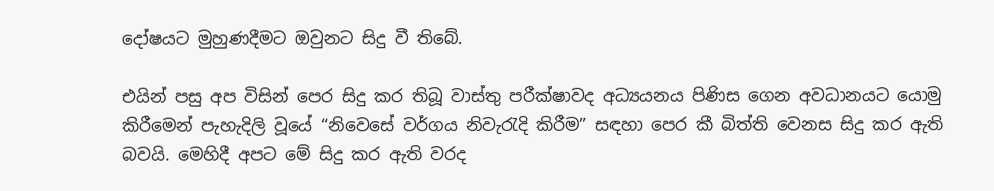දෝෂයට මුහුණදීමට ඔවුනට සිදු වී තිබේ.

එයින් පසු අප විසින් පෙර සිදු කර තිබූ වාස්තු පරීක්ෂාවද අධ්‍යයනය පිණිස ගෙන අවධානයට යොමු කිරීමෙන් පැහැදිලි වූයේ “නිවෙසේ වර්ගය නිවැරැදි කිරීම” සඳහා පෙර කී බිත්ති වෙනස සිදු කර ඇති බවයි. මෙහිදී අපට මේ සිදු කර ඇති වරද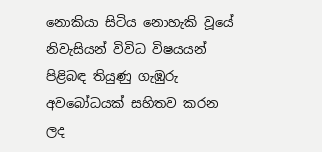නොකියා සිටිය නොහැකි වූයේ නිවැසියන් විවිධ විෂයයන් පිළිබඳ තියුණු ගැඹුරු අවබෝධයක් සහිතව කරන ලද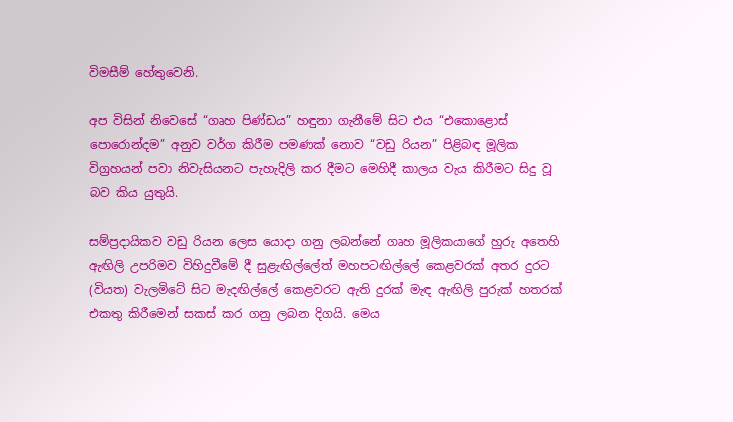විමසීම් හේතුවෙනි.

අප විසින් නිවෙසේ “ගෘහ පිණ්ඩය” හඳුනා ගැනීමේ සිට එය “එකොළොස් පොරොන්දම” අනුව වර්ග කිරීම පමණක් නොව “වඩු රියන” පිළිබඳ මූලික විග්‍රහයන් පවා නිවැසියනට පැහැදිලි කර දීමට මෙහිදී කාලය වැය කිරීමට සිදු වූ බව කිය යුතුයි.

සම්ප්‍රදායිකව වඩු රියන ලෙස යොදා ගනු ලබන්නේ ගෘහ මූලිකයාගේ හුරු අතෙහි ඇඟිලි උපරිමව විහිදුවීමේ දී සුළැඟිල්ලේත් මහපටඟිල්ලේ කෙළවරක් අතර දුරට (වියත) වැලමිටේ සිට මැදඟිල්ලේ කෙළවරට ඇති දුරක් මැඳ ඇඟිලි පුරුක් හතරක් එකතු කිරීමෙන් සකස් කර ගනු ලබන දිගයි. මෙය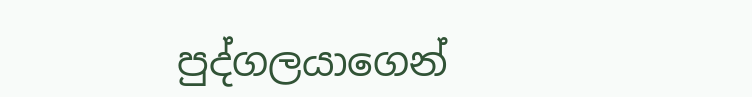පුද්ගලයාගෙන්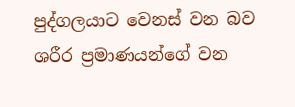පුද්ගලයාට වෙනස් වන බව ශරීර ප්‍රමාණයන්ගේ වන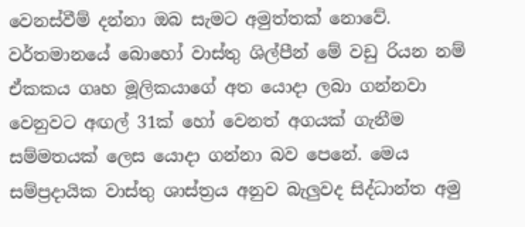වෙනස්වීම් දන්නා ඔබ සැමට අමුත්තක් නොවේ. වර්තමානයේ බොහෝ වාස්තු ශිල්පීන් මේ වඩු රියන නම් ඒකකය ගෘහ මූලිකයාගේ අත යොදා ලබා ගන්නවා වෙනුවට අඟල් 31ක් හෝ වෙනත් අගයක් ගැනීම සම්මතයක් ලෙස යොදා ගන්නා බව පෙනේ. මෙය සම්ප්‍රදායික වාස්තු ශාස්ත්‍රය අනුව බැලුවද සිද්ධාන්ත අමු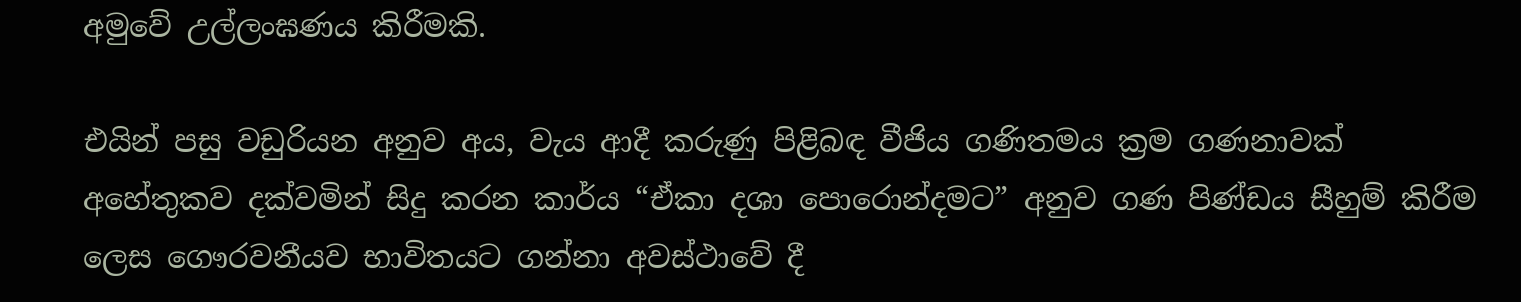අමුවේ උල්ලංඝණය කිරීමකි.

එයින් පසු වඩුරියන අනුව අය, වැය ආදී කරුණු පිළිබඳ වීජිය ගණිතමය ක්‍රම ගණනාවක් අහේතුකව දක්වමින් සිදු කරන කාර්ය “ඒකා දශා පොරොන්දමට” අනුව ගණ පිණ්ඩය සීහුම් කිරීම ලෙස ගෞරවනීයව භාවිතයට ගන්නා අවස්ථාවේ දී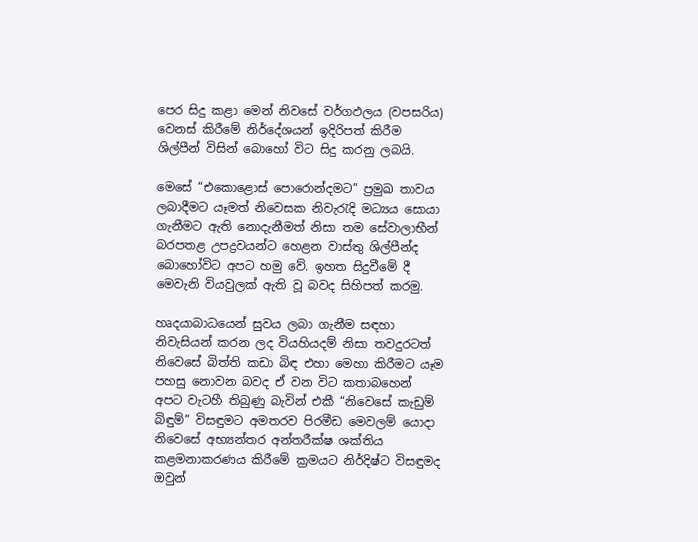පෙර සිදු කළා මෙන් නිවසේ වර්ගඵලය (වපසරිය) වෙනස් කිරීමේ නිර්දේශයන් ඉදිරිපත් කිරීම ශිල්පීන් විසින් බොහෝ විට සිදු කරනු ලබයි.

මෙසේ “එකොළොස් පොරොන්දමට” ප්‍රමුඛ තාවය ලබාදීමට යෑමත් නිවෙසක නිවැරැදි මධ්‍යය සොයා ගැනීමට ඇති නොදැනීමත් නිසා තම සේවාලාභීන් බරපතළ උපද්‍රවයන්ට හෙළන වාස්තු ශිල්පීන්ද බොහෝවිට අපට හමු වේ. ඉහත සිදුවීමේ දී මෙවැනි වියවුලක් ඇති වූ බවද සිහිපත් කරමු.

හෘදයාබාධයෙන් සුවය ලබා ගැනීම සඳහා නිවැසියන් කරන ලද වියහියදම් නිසා තවදුරටත් නිවෙසේ බිත්ති කඩා බිඳ එහා මෙහා කිරීමට යෑම පහසු නොවන බවද ඒ වන විට කතාබහෙන් අපට වැටහී තිබුණු බැවින් එකී “නිවෙසේ කැඩුම් බිඳුම්” විසඳුමට අමතරව පිරමීඩ මෙවලම් යොදා නිවෙසේ අභ්‍යන්තර අන්තරීක්ෂ ශක්තිය කළමනාකරණය කිරීමේ ක්‍රමයට නිර්දිෂ්ට විසඳුමද ඔවුන්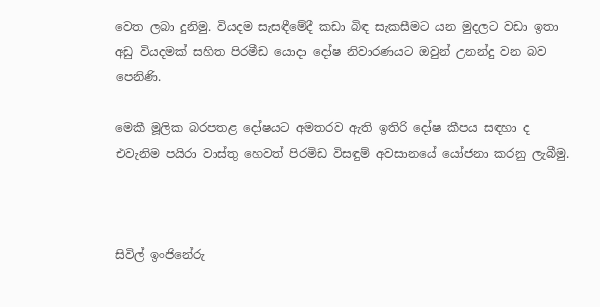වෙත ලබා දුනිමු. වියදම සැසඳීමේදී කඩා බිඳ සැකසීමට යන මුදලට වඩා ඉතා අඩු වියදමක් සහිත පිරමීඩ යොදා දෝෂ නිවාරණයට ඔවුන් උනන්දු වන බව පෙනිණි.

මෙකී මූලික බරපතළ දෝෂයට අමතරව ඇති ඉතිරි දෝෂ කීපය සඳහා ද එවැනිම පයිරා වාස්තු හෙවත් පිරමිඩ විසඳුම් අවසානයේ යෝජනා කරනු ලැබීමු.



සිවිල් ඉංජිනේරු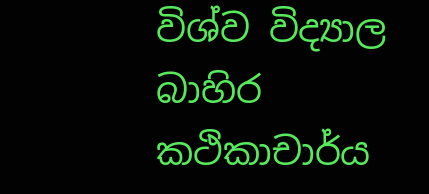විශ්ව විද්‍යාල බාහිර කථිකාචාර්ය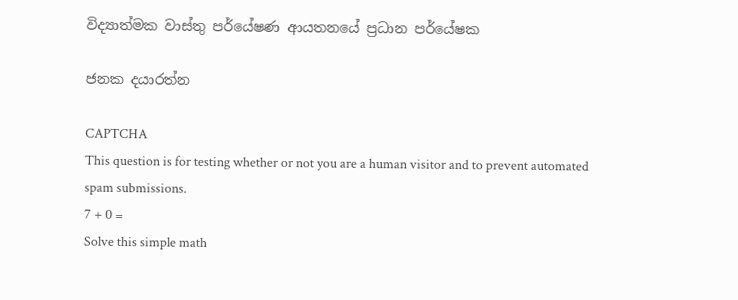විද්‍යාත්මක වාස්තු පර්යේෂණ ආයතනයේ ප්‍රධාන පර්යේෂක

ජනක දයාරත්න

CAPTCHA
This question is for testing whether or not you are a human visitor and to prevent automated spam submissions.
7 + 0 =
Solve this simple math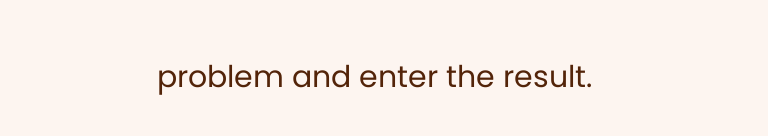problem and enter the result.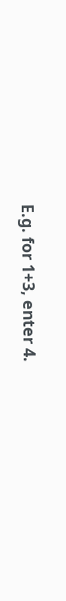E.g. for 1+3, enter 4.